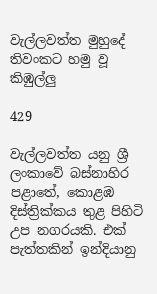වැල්ලවත්ත මුහුදේ තිවංකට හමු වූ කිඹුල්ලු

429

වැල්ලවත්ත යනු ශ්‍රී ලංකාවේ බස්නාහිර පළාතේ, කොළඹ දිස්ත්‍රික්කය තුළ පිහිටි උප නගරයකි. එක් පැත්තකින් ඉන්දියානු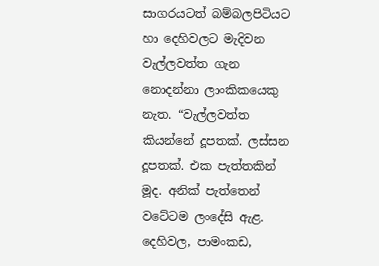සාගරයටත් බම්බලපිටියට හා දෙහිවලට මැදිවන වැල්ලවත්ත ගැන නොදන්නා ලාංකිකයෙකු නැත. “වැල්ලවත්ත කියන්නේ දූපතක්. ලස්සන දූපතක්. එක පැත්තකින් මූද. අනික් පැත්තෙන් වටේටම ලංදේසි ඇළ. දෙහිවල, පාමංකඩ,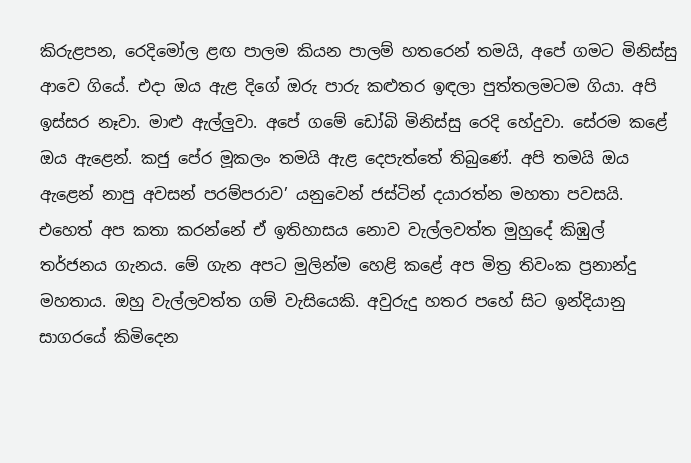කිරුළපන, රෙදිමෝල ළඟ පාලම කියන පාලම් හතරෙන් තමයි, අපේ ගමට මිනිස්සු ආවෙ ගියේ. එදා ඔය ඇළ දිගේ ඔරු පාරු කළුතර ඉඳලා පුත්තලමටම ගියා. අපි ඉස්සර නෑවා. මාළු ඇල්ලුවා. අපේ ගමේ ඩෝබි මිනිස්සු රෙදි හේදුවා. සේරම කළේ ඔය ඇළෙන්. කජු පේර මූකලං තමයි ඇළ දෙපැත්තේ තිබුණේ. අපි තමයි ඔය ඇළෙන් නාපු අවසන් පරම්පරාව’ යනුවෙන් ජස්ටින් දයාරත්න මහතා පවසයි. එහෙත් අප කතා කරන්නේ ඒ ඉතිහාසය නොව වැල්ලවත්ත මුහුදේ කිඹුල් තර්ජනය ගැනය. මේ ගැන අපට මුලින්ම හෙළි කළේ අප මිත්‍ර තිවංක ප්‍රනාන්දු මහතාය. ඔහු වැල්ලවත්ත ගම් වැසියෙකි. අවුරුදු හතර පහේ සිට ඉන්දියානු සාගරයේ කිමිදෙන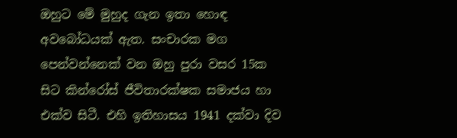ඔහුට මේ මුහුද ගැන ඉතා හොඳ අවබෝධයක් ඇත. සංචාරක මග පෙන්වන්නෙක් වන ඔහු පුරා වසර 15ක සිට කින්රෝස් ජීවිතාරක්ෂක සමාජය හා එක්ව සිටී. එහි ඉතිහාසය 1941 දක්වා දිව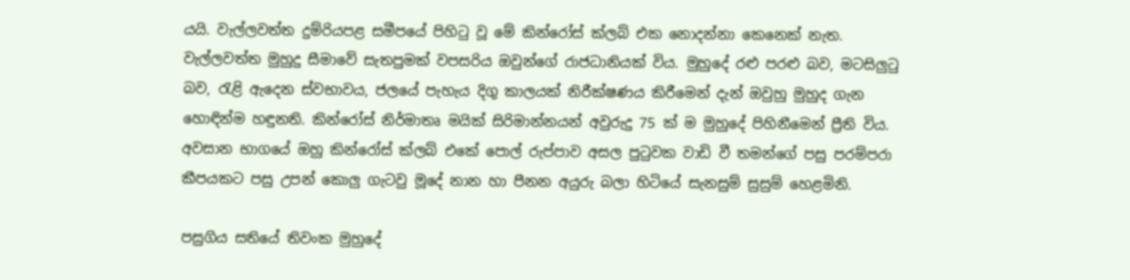යයි. වැල්ලවත්ත දුම්රියපළ සමීපයේ පිහිටු වූ මේ කින්රෝස් ක්ලබ් එක නොදන්නා කෙනෙක් නැත. වැල්ලවත්ත මුහුදු සීමාවේ සැතපුමක් වපසරිය ඔවුන්ගේ රාජධානියක් විය. මුහුදේ රළු පරළු බව, මටසිලුටු බව, රැළි ඇදෙන ස්වභාවය, ජලයේ පැහැය දිගු කාලයක් නිරීක්ෂණය කිරීමෙන් දැන් ඔවුහු මුහුද ගැන හොඳින්ම හඳුනති. කින්රෝස් නිර්මාතෘ මයික් සිරිමාන්නයන් අවුරුදු 75 ක් ම මුහුදේ පිහිනීමෙන් ප්‍රීති විය. අවසාන භාගයේ ඔහු කින්රෝස් ක්ලබ් එකේ පොල් රුප්පාව අසල පුටුවක වාඩි වී තමන්ගේ පසු පරම්පරා කීපයකට පසු උපන් කොලු ගැටවු මූදේ නාන හා පීනන අයුරු බලා හිටියේ සැනසුම් සුසුම් හෙළමිනි.

පසුගිය සතියේ තිවංක මුහුදේ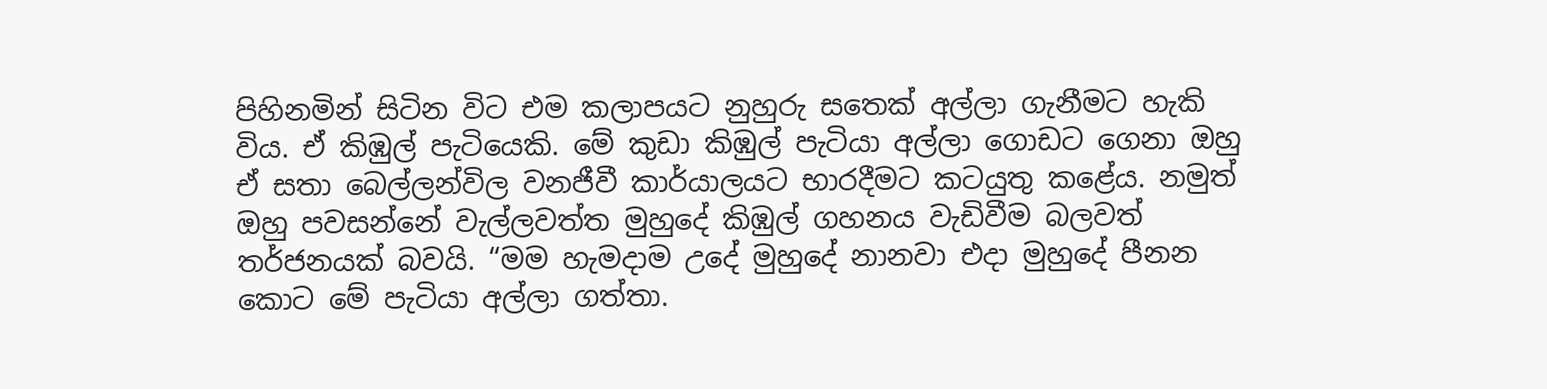පිහිනමින් සිටින විට එම කලාපයට නුහුරු සතෙක් අල්ලා ගැනීමට හැකි විය. ඒ කිඹුල් පැටියෙකි. මේ කුඩා කිඹුල් පැටියා අල්ලා ගොඩට ගෙනා ඔහු ඒ සතා බෙල්ලන්විල වනජීවී කාර්යාලයට භාරදීමට කටයුතු කළේය. නමුත් ඔහු පවසන්නේ වැල්ලවත්ත මුහුදේ කිඹුල් ගහනය වැඩිවීම බලවත් තර්ජනයක් බවයි. “මම හැමදාම උදේ මුහුදේ නානවා එදා මුහුදේ පීනන කොට මේ පැටියා අල්ලා ගත්තා.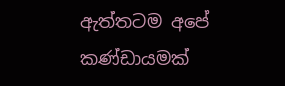ඇත්තටම අපේ කණ්ඩායමක්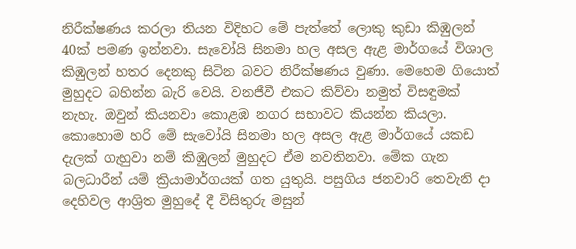නිරීක්ෂණය කරලා තියන විදිහට මේ පැත්තේ ලොකු කුඩා කිඹුලන් 40ක් පමණ ඉන්නවා. සැවෝයි සිනමා හල අසල ඇළ මාර්ගයේ විශාල කිඹුලන් හතර දෙනකු සිටින බවට නිරීක්ෂණය වුණා. මෙහෙම ගියොත් මුහුදට බහින්න බැරි වෙයි. වනජීවී එකට කිව්වා නමුත් විසඳුමක් නැහැ. ඔවුන් කියනවා කොළඹ නගර සභාවට කියන්න කියලා. කොහොම හරි මේ සැවෝයි සිනමා හල අසල ඇළ මාර්ගයේ යකඩ දැලක් ගැහුවා නම් කිඹුලන් මුහුදට ඒම නවතිනවා. මේක ගැන බලධාරීන් යම් ක්‍රියාමාර්ගයක් ගත යුතුයි. පසුගිය ජනවාරි තෙවැනි දා දෙහිවල ආශ්‍රිත මුහුදේ දී විසිතුරු මසුන්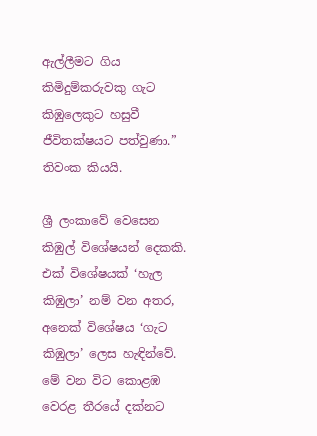ඇල්ලීමට ගිය කිමිදුම්කරුවකු ගැට කිඹුලෙකුට හසුවී ජීවිතක්ෂයට පත්වුණා.” තිවංක කියයි.

ශ්‍රී ලංකාවේ වෙසෙන කිඹුල් විශේෂයන් දෙකකි. එක් විශේෂයක් ‘හැල කිඹුලා’ නම් වන අතර, අනෙක් විශේෂය ‘ගැට කිඹුලා’ ලෙස හැඳින්වේ. මේ වන විට කොළඹ වෙරළ තීරයේ දක්නට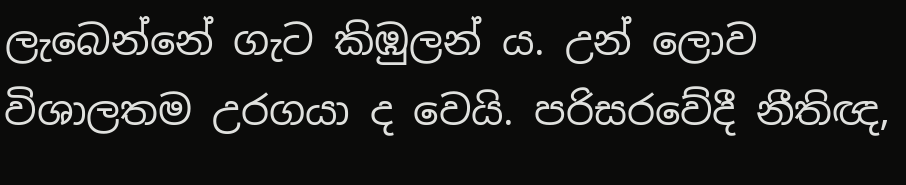ලැබෙන්නේ ගැට කිඹුලන් ය. උන් ලොව විශාලතම උරගයා ද වෙයි. පරිසරවේදී නීතිඥ,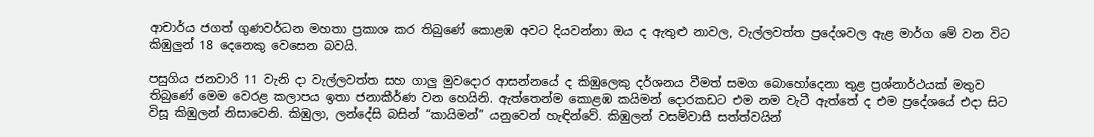ආචාර්ය ජගත් ගුණවර්ධන මහතා ප්‍රකාශ කර තිබුණේ කොළඹ අවට දියවන්නා ඔය ද ඇතුළු නාවල, වැල්ලවත්ත ප්‍රදේශවල ඇළ මාර්ග මේ වන විට කිඹුලුන් 18 දෙනෙකු වෙසෙන බවයි.

පසුගිය ජනවාරි 11 වැනි දා වැල්ලවත්ත සහ ගාලු මුවදොර ආසන්නයේ ද කිඹුලෙකු දර්ශනය වීමත් සමග බොහෝදෙනා තුළ ප්‍රශ්නාර්ථයක් මතුව තිබුණේ මෙම වෙරළ කලාපය ඉතා ජනාකීර්ණ වන හෙයිනි. ඇත්තෙන්ම කොළඹ කයිමන් දොරකඩට එම නම වැටී ඇත්තේ ද එම ප්‍රදේශයේ එදා සිට විසූ කිඹුලන් නිසාවෙනි. කිඹුලා, ලන්දේසි බසින් “කායිමන්” යනුවෙන් හැඳින්වේ. කිඹුලන් වසම්වාසී සත්ත්වයින්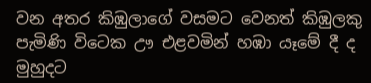වන අතර කිඹුලාගේ වසමට වෙනත් කිඹුලකු පැමිණි විටෙක ඌ එළවමින් හඹා යෑමේ දී ද මුහුදට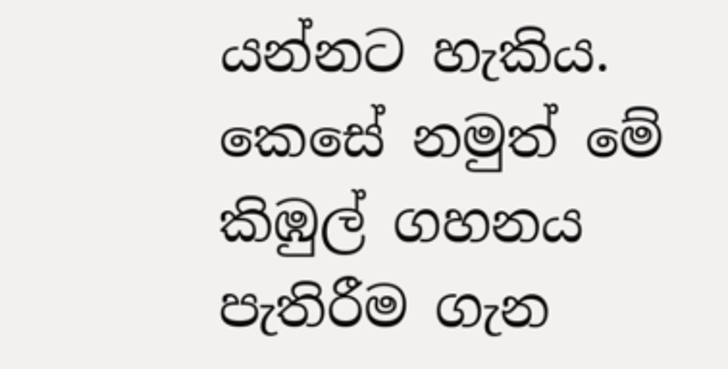යන්නට හැකිය. කෙසේ නමුත් මේ කිඹුල් ගහනය පැතිරීම ගැන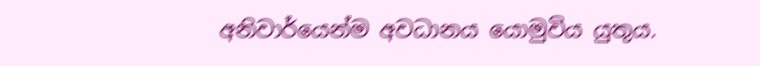අනිවාර්යෙන්ම අවධානය යොමුවිය යුතුය.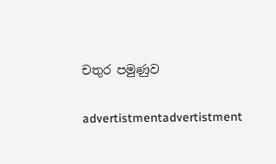චතුර පමුණුව

advertistmentadvertistment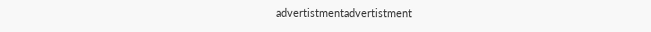advertistmentadvertistment